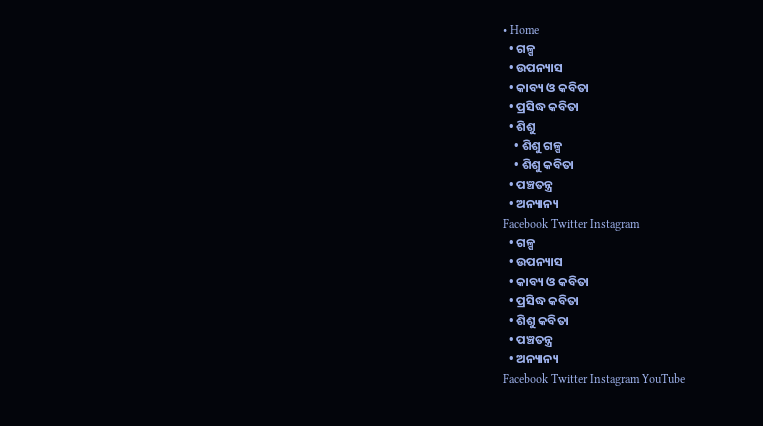• Home
  • ଗଳ୍ପ
  • ଉପନ୍ୟାସ
  • କାବ୍ୟ ଓ କବିତା
  • ପ୍ରସିଦ୍ଧ କବିତା
  • ଶିଶୁ
    • ଶିଶୁ ଗଳ୍ପ
    • ଶିଶୁ କବିତା
  • ପଞ୍ଚତନ୍ତ୍ର
  • ଅନ୍ୟାନ୍ୟ
Facebook Twitter Instagram
  • ଗଳ୍ପ
  • ଉପନ୍ୟାସ
  • କାବ୍ୟ ଓ କବିତା
  • ପ୍ରସିଦ୍ଧ କବିତା
  • ଶିଶୁ କବିତା
  • ପଞ୍ଚତନ୍ତ୍ର
  • ଅନ୍ୟାନ୍ୟ
Facebook Twitter Instagram YouTube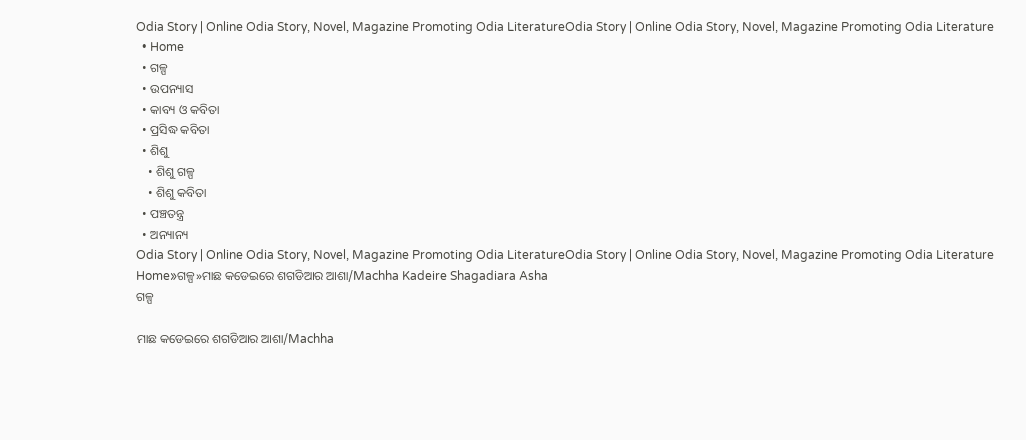Odia Story | Online Odia Story, Novel, Magazine Promoting Odia LiteratureOdia Story | Online Odia Story, Novel, Magazine Promoting Odia Literature
  • Home
  • ଗଳ୍ପ
  • ଉପନ୍ୟାସ
  • କାବ୍ୟ ଓ କବିତା
  • ପ୍ରସିଦ୍ଧ କବିତା
  • ଶିଶୁ
    • ଶିଶୁ ଗଳ୍ପ
    • ଶିଶୁ କବିତା
  • ପଞ୍ଚତନ୍ତ୍ର
  • ଅନ୍ୟାନ୍ୟ
Odia Story | Online Odia Story, Novel, Magazine Promoting Odia LiteratureOdia Story | Online Odia Story, Novel, Magazine Promoting Odia Literature
Home»ଗଳ୍ପ»ମାଛ କଡେଇରେ ଶଗଡିଆର ଆଶା/Machha Kadeire Shagadiara Asha
ଗଳ୍ପ

ମାଛ କଡେଇରେ ଶଗଡିଆର ଆଶା/Machha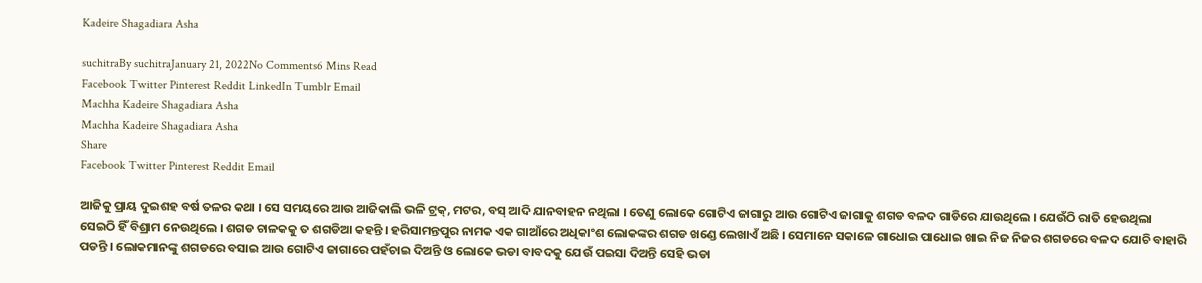Kadeire Shagadiara Asha

suchitraBy suchitraJanuary 21, 2022No Comments6 Mins Read
Facebook Twitter Pinterest Reddit LinkedIn Tumblr Email
Machha Kadeire Shagadiara Asha
Machha Kadeire Shagadiara Asha
Share
Facebook Twitter Pinterest Reddit Email

ଆଜିକୁ ପ୍ରାୟ ଦୁଇଶହ ବର୍ଷ ତଳର କଥା । ସେ ସମୟରେ ଆଉ ଆଜିକାଲି ଭଳି ଟ୍ରକ୍, ମଟର, ବସ୍ ଆଦି ଯାନବାହନ ନଥିଲା । ତେଣୁ ଲୋକେ ଗୋଟିଏ ଜାଗାରୁ ଆଉ ଗୋଟିଏ ଜାଗାକୁ ଶଗଡ ବଳଦ ଗାଡିରେ ଯାଉଥିଲେ । ଯେଉଁଠି ରାତି ହେଉଥିଲା ସେଇଠି ହିଁ ବିଶ୍ରାମ ନେଉଥିଲେ । ଶଗଡ ଚାଳକକୁ ତ ଶଗଡିଆ କହନ୍ତି । ହରିସାମନ୍ତପୁର ନାମକ ଏକ ଗାଆଁରେ ଅଧିକାଂଶ ଲୋକଙ୍କର ଶଗଡ ଖଣ୍ଡେ ଲେଖାଏଁ ଅଛି । ସେମାନେ ସକାଳେ ଗାଧୋଇ ପାଧୋଇ ଖାଇ ନିଜ ନିଜର ଶଗଡରେ ବଳଦ ଯୋଚି ବାହାରି ପଡନ୍ତି । ଲୋକମାନଙ୍କୁ ଶଗଡରେ ବସାଇ ଆଉ ଗୋଟିଏ ଜାଗାରେ ପହଁଚାଇ ଦିଅନ୍ତି ଓ ଲୋକେ ଭଡା ବାବଦକୁ ଯେଉଁ ପଇସା ଦିଅନ୍ତି ସେହି ଭଡା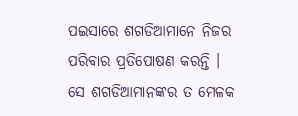ପଇସାରେ ଶଗଡିଆମାନେ ନିଜର ପରିବାର ପ୍ରତିପୋଷଣ କରନ୍ତି । ସେ ଶଗଡିଆମାନଙ୍କର ତ ମେଳକ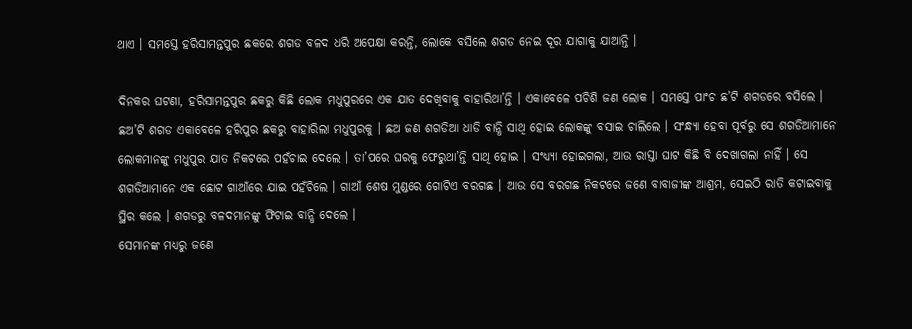ଥାଏ । ସମସ୍ତେ ହରିସାମନ୍ତପୁର ଛକରେ ଶଗଡ ବଳଦ ଧରି ଅପେକ୍ଷା କରନ୍ତି, ଲୋକେ ବସିଲେ ଶଗଡ ନେଇ ଦୂର ଯାଗାକୁ ଯାଆନ୍ତି ।

ଦିନକର ଘଟଣା, ହରିସାମନ୍ତପୁର ଛକରୁ କିଛି ଲୋକ ମଧୁପୁରରେ ଏକ ଯାତ ଦେଖିବାକୁ ବାହାରିଥା’ନ୍ତି । ଏକାବେଳେ ପଚିଶି ଜଣ ଲୋକ । ସମସ୍ତେ ପାଂଚ ଛ’ଟି ଶଗଡରେ ବସିଲେ । ଛଅ’ଟି ଶଗଡ ଏକାବେଳେ ହରିପୁର ଛକରୁ ବାହାରିଲା ମଧୁପୁରକୁ । ଛଅ ଜଣ ଶଗଡିଆ ଧାଡି ବାନ୍ଧି ସାଥି ହୋଇ ଲୋକଙ୍କୁ ବସାଇ ଚାଲିଲେ । ସଂନ୍ଧ୍ୟା ହେବା ପୂର୍ବରୁ ସେ ଶଗଡିଆମାନେ ଲୋକମାନଙ୍କୁ ମଧୁପୁର ଯାତ ନିକଟରେ ପହଁଚାଇ ଦେଲେ । ତା’ପରେ ଘରକୁ ଫେରୁଥା’ନ୍ତି ସାଥି ହୋଇ । ସଂଧ୍ୟ୍ୟା ହୋଇଗଲା, ଆଉ ରାସ୍ତା ଘାଟ କିଛି ବି ଦେଖାଗଲା ନାହିଁ । ସେ ଶଗଡିଆମାନେ ଏକ ଛୋଟ ଗାଆଁରେ ଯାଇ ପହଁଚିଲେ । ଗାଆଁ ଶେଷ ମୁଣ୍ଡରେ ଗୋଟିଏ ବରଗଛ । ଆଉ ସେ ବରଗଛ ନିକଟରେ ଜଣେ ବାବାଜୀଙ୍କ ଆଶ୍ରମ, ସେଇଠି ରାତି କଟାଇବାକୁ ସ୍ଥିର କଲେ । ଶଗଡରୁ ବଳଦମାନଙ୍କୁ ଫିଟାଇ ବାନ୍ଧି ଦେଲେ ।
ସେମାନଙ୍କ ମଧ୍ୟରୁ ଜଣେ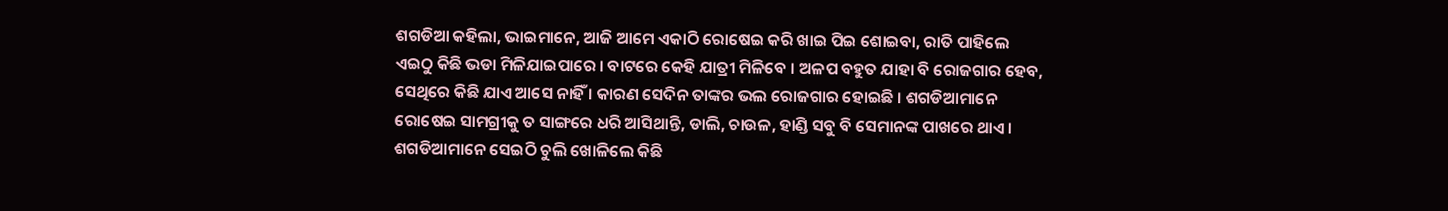ଶଗଡିଆ କହିଲା, ଭାଇମାନେ, ଆଜି ଆମେ ଏକାଠି ରୋଷେଇ କରି ଖାଇ ପିଇ ଶୋଇବା, ରାତି ପାହିଲେ ଏଇଠୁ କିଛି ଭଡା ମିଳିଯାଇପାରେ । ବାଟରେ କେହି ଯାତ୍ରୀ ମିଳିବେ । ଅଳପ ବହୁତ ଯାହା ବି ରୋଜଗାର ହେବ, ସେଥିରେ କିଛି ଯାଏ ଆସେ ନାହିଁ । କାରଣ ସେଦିନ ତାଙ୍କର ଭଲ ରୋଜଗାର ହୋଇଛି । ଶଗଡିଆମାନେ ରୋଷେଇ ସାମଗ୍ରୀକୁ ତ ସାଙ୍ଗରେ ଧରି ଆସିଥାନ୍ତି, ଡାଲି, ଚାଉଳ, ହାଣ୍ଡି ସବୁ ବି ସେମାନଙ୍କ ପାଖରେ ଥାଏ । ଶଗଡିଆମାନେ ସେଇଠି ଚୁଲି ଖୋଳିଲେ କିଛି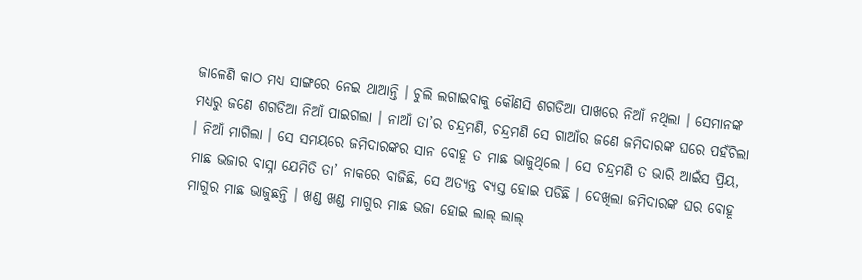ଜାଳେଣି କାଠ ମଧ୍ୟ ସାଙ୍ଗରେ ନେଇ ଥାଆନ୍ତି । ଚୁଲି ଲଗାଇବାକୁ କୌଣସି ଶଗଡିଆ ପାଖରେ ନିଆଁ ନଥିଲା । ସେମାନଙ୍କ ମଧ୍ୟରୁ ଜଣେ ଶଗଡିଆ ନିଆଁ ପାଇଗଲା । ନାଆଁ ତା’ର ଚନ୍ଦ୍ରମଣି, ଚନ୍ଦ୍ରମଣି ସେ ଗାଆଁର ଜଣେ ଜମିଦାରଙ୍କ ଘରେ ପହଁଚିଲା । ନିଆଁ ମାଗିଲା । ସେ ସମୟରେ ଜମିଦାରଙ୍କର ସାନ ବୋହୂ ତ ମାଛ ଭାଜୁଥିଲେ । ସେ ଚନ୍ଦ୍ରମଣି ତ ଭାରି ଆଇଁସ ପ୍ରିୟ, ମାଛ ଭଜାର ବାସ୍ନା ଯେମିତି ତା’ ନାକରେ ବାଜିଛି, ସେ ଅତ୍ୟନ୍ତ ବ୍ୟସ୍ତ ହୋଇ ପଡିଛି । ଦେଖିଲା ଜମିଦାରଙ୍କ ଘର ବୋହୂ ମାଗୁର ମାଛ ଭାଜୁଛନ୍ତି । ଖଣ୍ଡ ଖଣ୍ଡ ମାଗୁର ମାଛ ଭଜା ହୋଇ ଲାଲ୍ ଲାଲ୍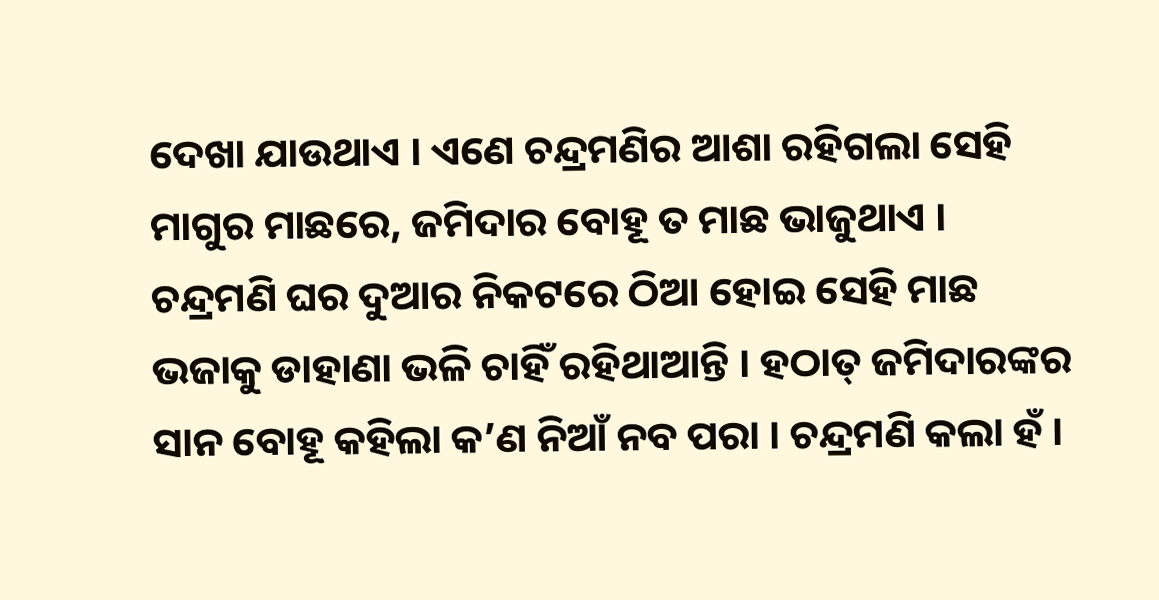ଦେଖା ଯାଉଥାଏ । ଏଣେ ଚନ୍ଦ୍ରମଣିର ଆଶା ରହିଗଲା ସେହି ମାଗୁର ମାଛରେ, ଜମିଦାର ବୋହୂ ତ ମାଛ ଭାଜୁଥାଏ । ଚନ୍ଦ୍ରମଣି ଘର ଦୁଆର ନିକଟରେ ଠିଆ ହୋଇ ସେହି ମାଛ ଭଜାକୁ ଡାହାଣା ଭଳି ଚାହିଁ ରହିଥାଆନ୍ତି । ହଠାତ୍ ଜମିଦାରଙ୍କର ସାନ ବୋହୂ କହିଲା କ’ଣ ନିଆଁ ନବ ପରା । ଚନ୍ଦ୍ରମଣି କଲା ହଁ ।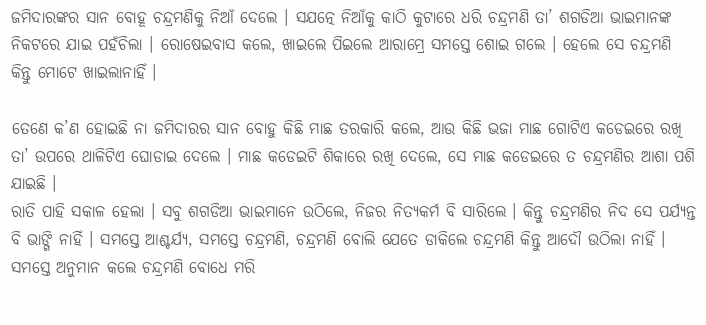ଜମିଦାରଙ୍କର ସାନ ବୋହୂ ଚନ୍ଦ୍ରମଣିକୁ ନିଆଁ ଦେଲେ । ସଯତ୍ନେ ନିଆଁକୁ କାଠି କୁଟାରେ ଧରି ଚନ୍ଦ୍ରମଣି ତା’ ଶଗଡିଆ ଭାଇମାନଙ୍କ ନିକଟରେ ଯାଇ ପହଁଚିଲା । ରୋଷେଇବାସ କଲେ, ଖାଇଲେ ପିଇଲେ ଆରାମ୍ରେ ସମସ୍ତେ ଶୋଇ ଗଲେ । ହେଲେ ସେ ଚନ୍ଦ୍ରମଣି କିନ୍ତୁ ମୋଟେ ଖାଇଲାନାହିଁ ।

ତେଣେ କ’ଣ ହୋଇଛି ନା ଜମିଦାରର ସାନ ବୋହୁ କିଛି ମାଛ ତରକାରି କଲେ, ଆଉ କିଛି ଭଜା ମାଛ ଗୋଟିଏ କଡେଇରେ ରଖି ତା’ ଉପରେ ଥାଳିଟିଏ ଘୋଡାଇ ଦେଲେ । ମାଛ କଡେଇଟି ଶିକାରେ ରଖି ଦେଲେ, ସେ ମାଛ କଡେଇରେ ତ ଚନ୍ଦ୍ରମଣିର ଆଶା ପଶି ଯାଇଛି ।
ରାତି ପାହି ସକାଳ ହେଲା । ସବୁ ଶଗଡିଆ ଭାଇମାନେ ଉଠିଲେ, ନିଜର ନିତ୍ୟକର୍ମ ବି ସାରିଲେ । କିନ୍ତୁ ଚନ୍ଦ୍ରମଣିର ନିଦ ସେ ପର୍ଯ୍ୟନ୍ତ ବି ଭାଙ୍ଗି ନାହିଁ । ସମସ୍ତେ ଆଶ୍ଚର୍ଯ୍ୟ, ସମସ୍ତେ ଚନ୍ଦ୍ରମଣି, ଚନ୍ଦ୍ରମଣି ବୋଲି ଯେତେ ଡାକିଲେ ଚନ୍ଦ୍ରମଣି କିନ୍ତୁ ଆଦୌ ଉଠିଲା ନାହିଁ । ସମସ୍ତେ ଅନୁମାନ କଲେ ଚନ୍ଦ୍ରମଣି ବୋଧେ ମରି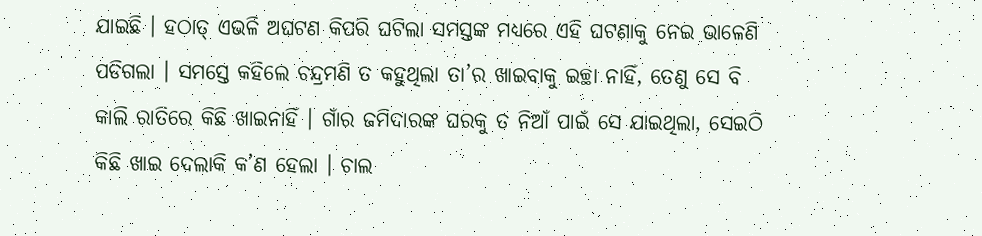ଯାଇଛି । ହଠାତ୍ ଏଭଳି ଅଘଟଣ କିପରି ଘଟିଲା ସମସ୍ତଙ୍କ ମଧ୍ୟରେ ଏହି ଘଟଣାକୁ ନେଇ ଭାଳେଣି ପଡିଗଲା । ସମସ୍ତେ କହିଲେ ଚନ୍ଦ୍ରମଣି ତ କହୁଥିଲା ତା’ର ଖାଇବାକୁ ଇଚ୍ଛା ନାହିଁ, ତେଣୁ ସେ ବି କାଲି ରାତିରେ କିଛି ଖାଇନାହିଁ । ଗାଁର ଜମିଦାରଙ୍କ ଘରକୁ ତ ନିଆଁ ପାଇଁ ସେ ଯାଇଥିଲା, ସେଇଠି କିଛି ଖାଇ ଦେଲାକି କ’ଣ ହେଲା । ଚାଲ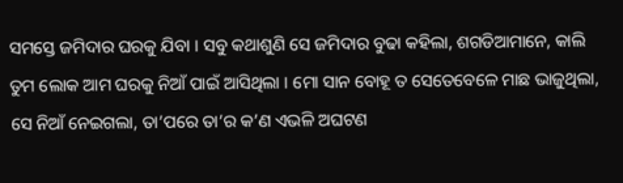ସମସ୍ତେ ଜମିଦାର ଘରକୁ ଯିବା । ସବୁ କଥାଶୁଣି ସେ ଜମିଦାର ବୁଢା କହିଲା, ଶଗଡିଆମାନେ, କାଲି ତୁମ ଲୋକ ଆମ ଘରକୁ ନିଆଁ ପାଇଁ ଆସିଥିଲା । ମୋ ସାନ ବୋହୂ ତ ସେତେବେଳେ ମାଛ ଭାଜୁଥିଲା, ସେ ନିଆଁ ନେଇଗଲା, ତା’ପରେ ତା’ର କ’ଣ ଏଭଳି ଅଘଟଣ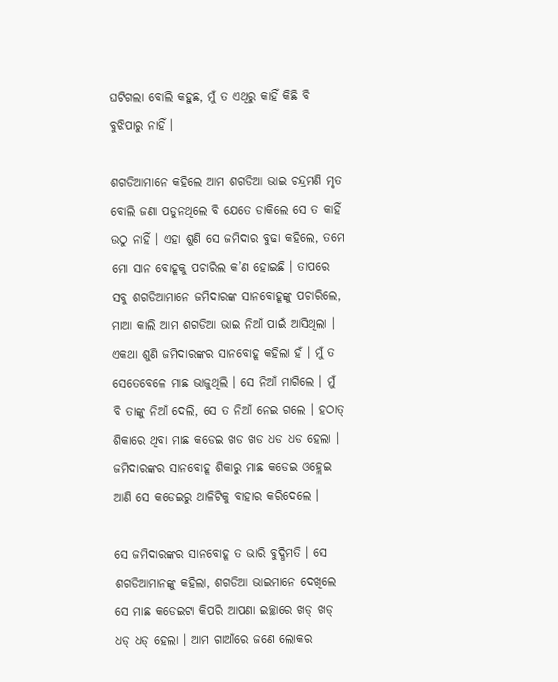ଘଟିଗଲା ବୋଲି କହୁଛ, ମୁଁ ତ ଏଥିରୁ କାହିଁ କିଛି ବି ବୁଝିପାରୁ ନାହିଁ ।

ଶଗଡିଆମାନେ କହିଲେ ଆମ ଶଗଡିଆ ଭାଇ ଚନ୍ଦ୍ରମଣି ମୃତ ବୋଲି ଜଣା ପଡୁନଥିଲେ ବି ଯେତେ ଡାକିଲେ ସେ ତ କାହିଁ ଉଠୁ ନାହିଁ । ଏହା ଶୁଣି ସେ ଜମିଦାର ବୁଢା କହିଲେ, ତମେ ମୋ ସାନ ବୋହୂକୁ ପଚାରିଲ କ’ଣ ହୋଇଛି । ତାପରେ ସବୁ ଶଗଡିଆମାନେ ଜମିଦାରଙ୍କ ସାନବୋହୂଙ୍କୁ ପଚାରିଲେ, ମାଆ କାଲି ଆମ ଶଗଡିଆ ଭାଇ ନିଆଁ ପାଇଁ ଆସିଥିଲା । ଏକଥା ଶୁଣି ଜମିଦାରଙ୍କର ସାନବୋହୂ କହିଲା ହଁ । ମୁଁ ତ ସେତେବେଳେ ମାଛ ଭାଜୁଥିଲି । ସେ ନିଆଁ ମାଗିଲେ । ମୁଁ ବି ତାଙ୍କୁ ନିଆଁ ଦେଲି, ସେ ତ ନିଆଁ ନେଇ ଗଲେ । ହଠାତ୍ ଶିକାରେ ଥିବା ମାଛ କଡେଇ ଖଡ ଖଡ ଧଡ ଧଡ ହେଲା । ଜମିଦାରଙ୍କର ସାନବୋହୂ ଶିକାରୁ ମାଛ କଡେଇ ଓହ୍ଲେଇ ଆଣି ସେ କଡେଇରୁ ଥାଳିଟିକୁ ବାହାର କରିଦେଲେ ।

ସେ ଜମିଦାରଙ୍କର ସାନବୋହୂ ତ ଭାରି ବୁଦ୍ଧିମତି । ସେ ଶଗଡିଆମାନଙ୍କୁ କହିଲା, ଶଗଡିଆ ଭାଇମାନେ ଦେଖିଲେ ସେ ମାଛ କଡେଇଟା କିପରି ଆପଣା ଇଚ୍ଛାରେ ଖଡ୍ ଖଡ୍ ଧଡ୍ ଧଡ୍ ହେଲା । ଆମ ଗାଆଁରେ ଜଣେ ଲୋକର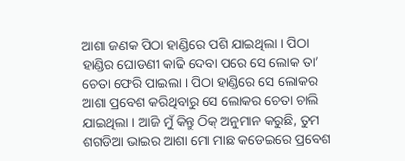ଆଶା ଜଣକ ପିଠା ହାଣ୍ଡିରେ ପଶି ଯାଇଥିଲା । ପିଠା ହାଣ୍ଡିର ଘୋଡଣୀ କାଢି ଦେବା ପରେ ସେ ଲୋକ ତା’ ଚେତା ଫେରି ପାଇଲା । ପିଠା ହାଣ୍ଡିରେ ସେ ଲୋକର ଆଶା ପ୍ରବେଶ କରିଥିବାରୁ ସେ ଲୋକର ଚେତା ଚାଲି ଯାଇଥିଲା । ଆଜି ମୁଁ କିନ୍ତୁ ଠିକ୍ ଅନୁମାନ କରୁଛି, ତୁମ ଶଗଡିଆ ଭାଇର ଆଶା ମୋ ମାଛ କଡେଇରେ ପ୍ରବେଶ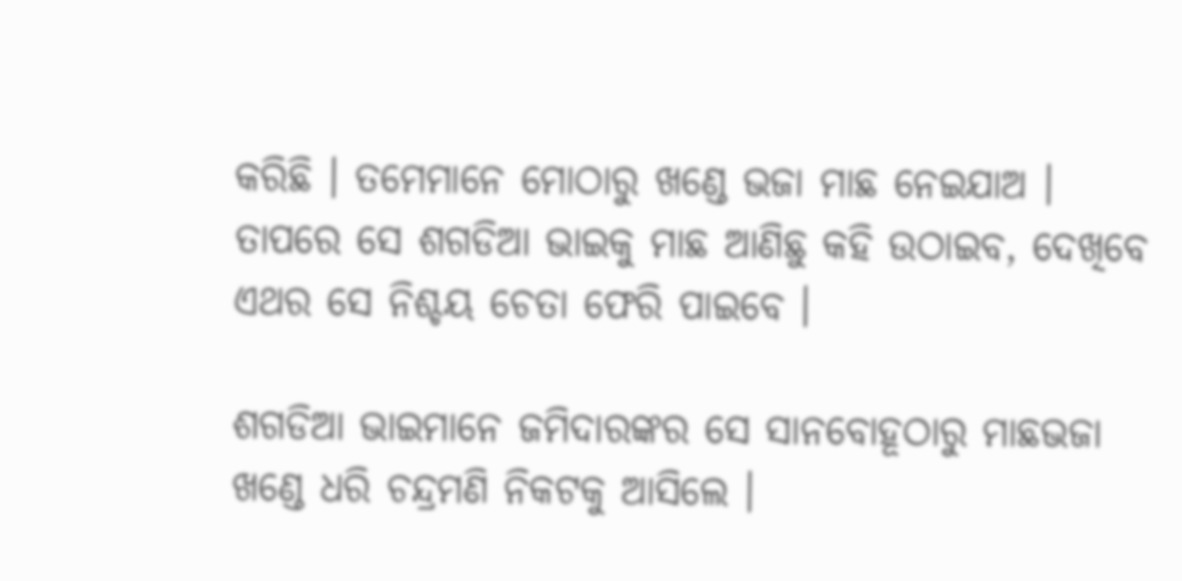କରିଛି । ତମେମାନେ ମୋଠାରୁ ଖଣ୍ଡେ ଭଜା ମାଛ ନେଇଯାଅ । ତାପରେ ସେ ଶଗଡିଆ ଭାଇକୁ ମାଛ ଆଣିଛୁ କହି ଉଠାଇବ, ଦେଖିବେ ଏଥର ସେ ନିଶ୍ଚୟ ଚେତା ଫେରି ପାଇବେ ।

ଶଗଡିଆ ଭାଇମାନେ ଜମିଦାରଙ୍କର ସେ ସାନବୋହୂଠାରୁ ମାଛଭଜା ଖଣ୍ଡେ ଧରି ଚନ୍ଦ୍ରମଣି ନିକଟକୁ ଆସିଲେ ।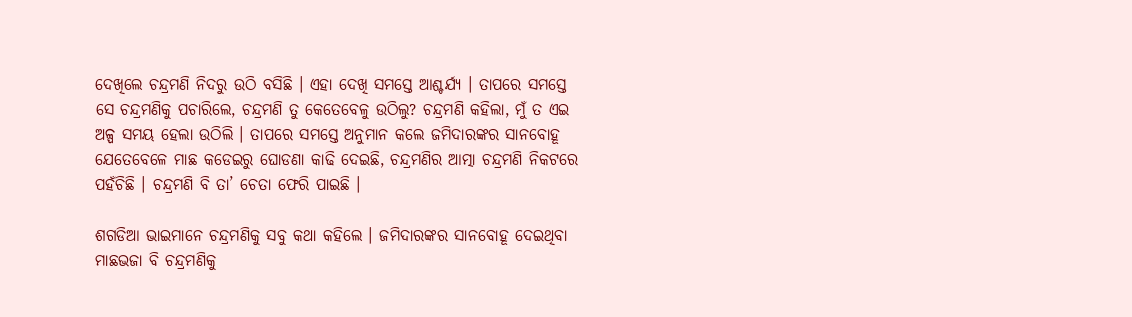ଦେଖିଲେ ଚନ୍ଦ୍ରମଣି ନିଦରୁ ଉଠି ବସିଛି । ଏହା ଦେଖି ସମସ୍ତେ ଆଶ୍ଚର୍ଯ୍ୟ । ତାପରେ ସମସ୍ତେ ସେ ଚନ୍ଦ୍ରମଣିକୁ ପଚାରିଲେ, ଚନ୍ଦ୍ରମଣି ତୁ କେତେବେଳୁ ଉଠିଲୁ? ଚନ୍ଦ୍ରମଣି କହିଲା, ମୁଁ ତ ଏଇ ଅଳ୍ପ ସମୟ ହେଲା ଉଠିଲି । ତାପରେ ସମସ୍ତେ ଅନୁମାନ କଲେ ଜମିଦାରଙ୍କର ସାନବୋହୂ ଯେତେବେଳେ ମାଛ କଡେଇରୁ ଘୋଡଣା କାଢି ଦେଇଛି, ଚନ୍ଦ୍ରମଣିର ଆତ୍ମା ଚନ୍ଦ୍ରମଣି ନିକଟରେ ପହଁଚିଛି । ଚନ୍ଦ୍ରମଣି ବି ତା’ ଚେତା ଫେରି ପାଇଛି ।

ଶଗଡିଆ ଭାଇମାନେ ଚନ୍ଦ୍ରମଣିକୁ ସବୁ କଥା କହିଲେ । ଜମିଦାରଙ୍କର ସାନବୋହୂ ଦେଇଥିବା ମାଛଭଜା ବି ଚନ୍ଦ୍ରମଣିକୁ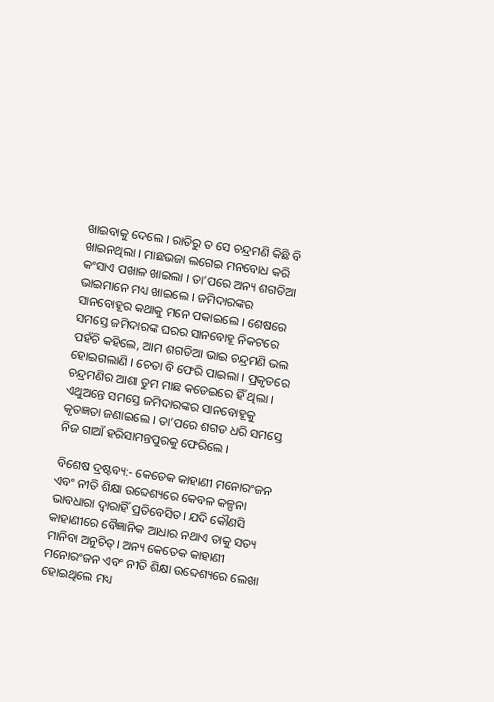ଖାଇବାକୁ ଦେଲେ । ରାତିରୁ ତ ସେ ଚନ୍ଦ୍ରମଣି କିଛି ବି ଖାଇନଥିଲା । ମାଛଭଜା ଲଗେଇ ମନବୋଧ କରି କଂସାଏ ପଖାଳ ଖାଇଲା । ତା’ପରେ ଅନ୍ୟ ଶଗଡିଆ ଭାଇମାନେ ମଧ୍ୟ ଖାଇଲେ । ଜମିଦାରଙ୍କର ସାନବୋହୂର କଥାକୁ ମନେ ପକାଇଲେ । ଶେଷରେ ସମସ୍ତେ ଜମିଦାରଙ୍କ ଘରର ସାନବୋହୂ ନିକଟରେ ପହଁଚି କହିଲେ, ଆମ ଶଗଡିଆ ଭାଇ ଚନ୍ଦ୍ରମଣି ଭଲ ହୋଇଗଲାଣି । ଚେତା ବି ଫେରି ପାଇଲା । ପ୍ରକୃତରେ ଚନ୍ଦ୍ରମଣିର ଆଶା ତୁମ ମାଛ କଡେଇରେ ହିଁ ଥିଲା । ଏଥୁଅନ୍ତେ ସମସ୍ତେ ଜମିଦାରଙ୍କର ସାନବୋହୂକୁ କୃତଜ୍ଞତା ଜଣାଇଲେ । ତା’ପରେ ଶଗଡ ଧରି ସମସ୍ତେ ନିଜ ଗାଆଁ ହରିସାମନ୍ତପୁରକୁ ଫେରିଲେ ।

ବିଶେଷ ଦ୍ରଷ୍ଟବ୍ୟ:- କେତେକ କାହାଣୀ ମନୋରଂଜନ ଏବଂ ନୀତି ଶିକ୍ଷା ଉବ୍ଦେଶ୍ୟରେ କେବଳ କଳ୍ପନା ଭାବଧାରା ଦ୍ୱାରାହିଁ ପ୍ରତିବେସିତ। ଯଦି କୌଣସି କାହାଣୀରେ ବୈଜ୍ଞାନିକ ଆଧାର ନଥାଏ ତାକୁ ସତ୍ୟ ମାନିବା ଅନୁଚିତ୍। ଅନ୍ୟ କେତେକ କାହାଣୀ ମନୋରଂଜନ ଏବଂ ନୀତି ଶିକ୍ଷା ଉବ୍ଦେଶ୍ୟରେ ଲେଖା ହୋଇଥିଲେ ମଧ୍ୟ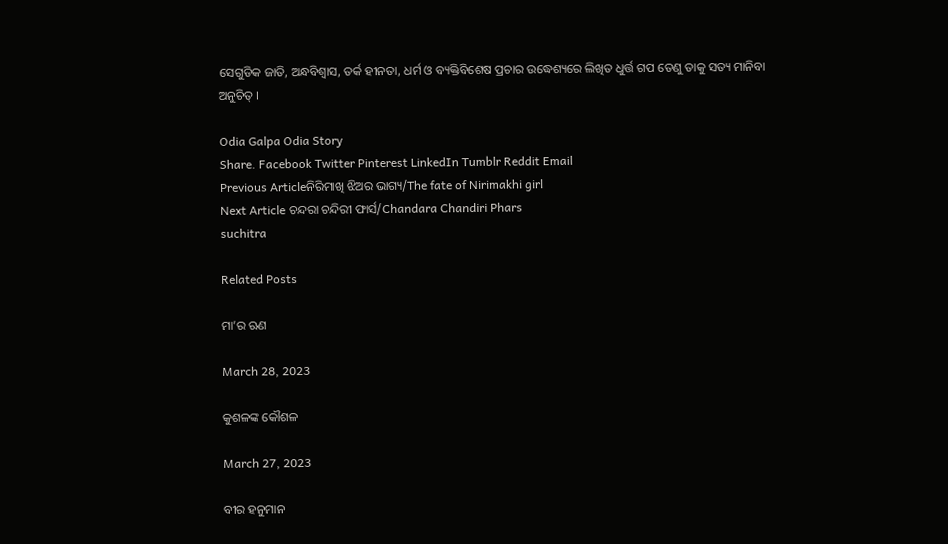ସେଗୁଡିକ ଜାତି, ଅନ୍ଧବିଶ୍ୱାସ, ତର୍କ ହୀନତା, ଧର୍ମ ଓ ବ୍ୟକ୍ତିବିଶେଷ ପ୍ରଚାର ଉଦ୍ଧେଶ୍ୟରେ ଲିଖିତ ଧୁର୍ତ୍ତ ଗପ ତେଣୁ ତାକୁ ସତ୍ୟ ମାନିବା ଅନୁଚିତ୍ ।

Odia Galpa Odia Story
Share. Facebook Twitter Pinterest LinkedIn Tumblr Reddit Email
Previous Articleନିରିମାଖି ଝିଅର ଭାଗ୍ୟ/The fate of Nirimakhi girl
Next Article ଚନ୍ଦରା ଚନ୍ଦିରୀ ଫାର୍ସ/Chandara Chandiri Phars
suchitra

Related Posts

ମା’ର ଋଣ

March 28, 2023

କୁଶଳଙ୍କ କୌଶଳ

March 27, 2023

ବୀର ହନୁମାନ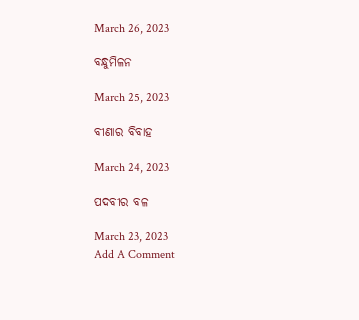March 26, 2023

ବନ୍ଧୁମିଳନ

March 25, 2023

ବୀଣାର ବିବାହ

March 24, 2023

ପଦବୀର ବଳ

March 23, 2023
Add A Comment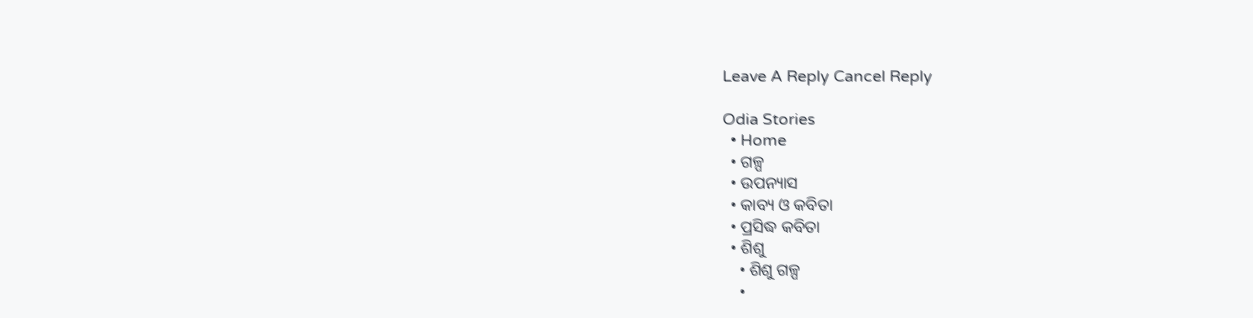Leave A Reply Cancel Reply

Odia Stories
  • Home
  • ଗଳ୍ପ
  • ଉପନ୍ୟାସ
  • କାବ୍ୟ ଓ କବିତା
  • ପ୍ରସିଦ୍ଧ କବିତା
  • ଶିଶୁ
    • ଶିଶୁ ଗଳ୍ପ
    •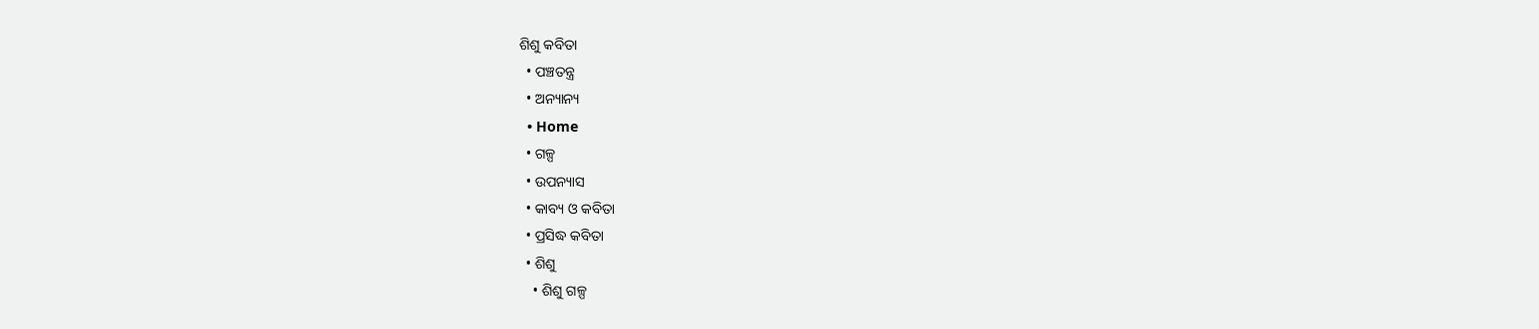ଶିଶୁ କବିତା
  • ପଞ୍ଚତନ୍ତ୍ର
  • ଅନ୍ୟାନ୍ୟ
  • Home
  • ଗଳ୍ପ
  • ଉପନ୍ୟାସ
  • କାବ୍ୟ ଓ କବିତା
  • ପ୍ରସିଦ୍ଧ କବିତା
  • ଶିଶୁ
    • ଶିଶୁ ଗଳ୍ପ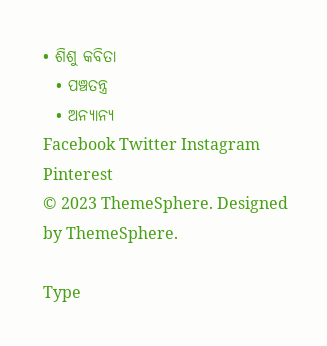• ଶିଶୁ କବିତା
  • ପଞ୍ଚତନ୍ତ୍ର
  • ଅନ୍ୟାନ୍ୟ
Facebook Twitter Instagram Pinterest
© 2023 ThemeSphere. Designed by ThemeSphere.

Type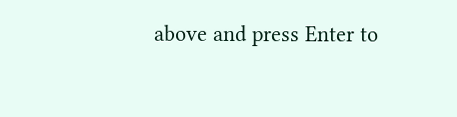above and press Enter to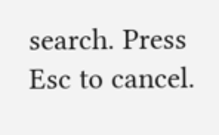search. Press Esc to cancel.